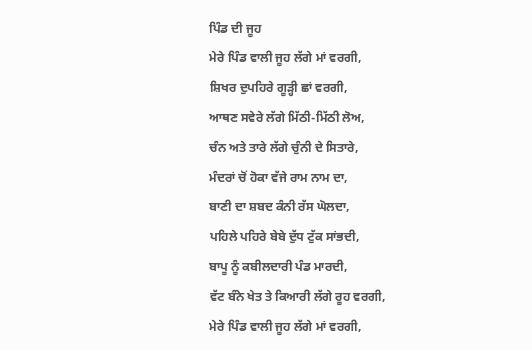ਪਿੰਡ ਦੀ ਜੂਹ
ਮੇਰੇ ਪਿੰਡ ਵਾਲੀ ਜੂਹ ਲੱਗੇ ਮਾਂ ਵਰਗੀ,
ਸ਼ਿਖਰ ਦੁਪਹਿਰੇ ਗੂੜ੍ਹੀ ਛਾਂ ਵਰਗੀ,
ਆਥਣ ਸਵੇਰੇ ਲੱਗੇ ਮਿੱਠੀ-ਮਿੱਠੀ ਲੋਅ,
ਚੰਨ ਅਤੇ ਤਾਰੇ ਲੱਗੇ ਚੁੰਨੀ ਦੇ ਸਿਤਾਰੇ,
ਮੰਦਰਾਂ ਚੋਂ ਹੋਕਾ ਵੱਜੇ ਰਾਮ ਨਾਮ ਦਾ,
ਬਾਣੀ ਦਾ ਸ਼ਬਦ ਕੰਨੀ ਰੱਸ ਘੋਲਦਾ,
ਪਹਿਲੇ ਪਹਿਰੇ ਬੇਬੇ ਦੁੱਧ ਟੁੱਕ ਸਾਂਭਦੀ,
ਬਾਪੂ ਨੂੰ ਕਬੀਲਦਾਰੀ ਪੰਡ ਮਾਰਦੀ,
ਵੱਟ ਬੰਨੇ ਖੇਤ ਤੇ ਕਿਆਰੀ ਲੱਗੇ ਰੂਹ ਵਰਗੀ,
ਮੇਰੇ ਪਿੰਡ ਵਾਲੀ ਜੂਹ ਲੱਗੇ ਮਾਂ ਵਰਗੀ,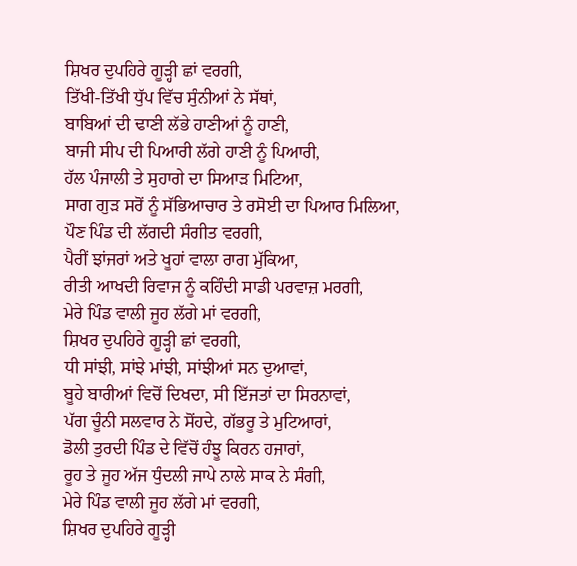ਸ਼ਿਖਰ ਦੁਪਹਿਰੇ ਗੂੜ੍ਹੀ ਛਾਂ ਵਰਗੀ,
ਤਿੱਖੀ-ਤਿੱਖੀ ਧੁੱਪ ਵਿੱਚ ਸੁੰਨੀਆਂ ਨੇ ਸੱਥਾਂ,
ਬਾਬਿਆਂ ਦੀ ਢਾਣੀ ਲੱਭੇ ਹਾਣੀਆਂ ਨੂੰ ਹਾਣੀ,
ਬਾਜੀ ਸੀਪ ਦੀ ਪਿਆਰੀ ਲੱਗੇ ਹਾਣੀ ਨੂੰ ਪਿਆਰੀ,
ਹੱਲ ਪੰਜਾਲੀ ਤੇ ਸੁਹਾਗੇ ਦਾ ਸਿਆੜ ਮਿਟਿਆ,
ਸਾਗ ਗੁੜ ਸਰੋਂ ਨੂੰ ਸੱਭਿਆਚਾਰ ਤੇ ਰਸੋਈ ਦਾ ਪਿਆਰ ਮਿਲਿਆ,
ਪੌਣ ਪਿੰਡ ਦੀ ਲੱਗਦੀ ਸੰਗੀਤ ਵਰਗੀ,
ਪੈਰੀਂ ਝਾਂਜਰਾਂ ਅਤੇ ਖੂਹਾਂ ਵਾਲਾ ਰਾਗ ਮੁੱਕਿਆ,
ਰੀਤੀ ਆਖਦੀ ਰਿਵਾਜ ਨੂੰ ਕਹਿੰਦੀ ਸਾਡੀ ਪਰਵਾਜ਼ ਮਰਗੀ,
ਮੇਰੇ ਪਿੰਡ ਵਾਲੀ ਜੂਹ ਲੱਗੇ ਮਾਂ ਵਰਗੀ,
ਸ਼ਿਖਰ ਦੁਪਹਿਰੇ ਗੂੜ੍ਹੀ ਛਾਂ ਵਰਗੀ,
ਧੀ ਸਾਂਝੀ, ਸਾਂਝੇ ਮਾਂਝੀ, ਸਾਂਝੀਆਂ ਸਨ ਦੁਆਵਾਂ,
ਬੂਹੇ ਬਾਰੀਆਂ ਵਿਚੋਂ ਦਿਖਦਾ, ਸੀ ਇੱਜਤਾਂ ਦਾ ਸਿਰਨਾਵਾਂ,
ਪੱਗ ਚੂੰਨੀ ਸਲਵਾਰ ਨੇ ਸੋਂਹਦੇ, ਗੱਭਰੂ ਤੇ ਮੁਟਿਆਰਾਂ,
ਡੋਲੀ ਤੁਰਦੀ ਪਿੰਡ ਦੇ ਵਿੱਚੋਂ ਹੰਝੂ ਕਿਰਨ ਹਜਾਰਾਂ,
ਰੂਹ ਤੇ ਜੂਹ ਅੱਜ ਧੁੰਦਲੀ ਜਾਪੇ ਨਾਲੇ ਸਾਕ ਨੇ ਸੰਗੀ,
ਮੇਰੇ ਪਿੰਡ ਵਾਲੀ ਜੂਹ ਲੱਗੇ ਮਾਂ ਵਰਗੀ,
ਸ਼ਿਖਰ ਦੁਪਹਿਰੇ ਗੂੜ੍ਹੀ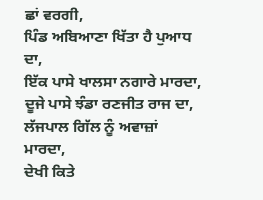ਛਾਂ ਵਰਗੀ,
ਪਿੰਡ ਅਬਿਆਣਾ ਖਿੱਤਾ ਹੈ ਪੁਆਧ ਦਾ,
ਇੱਕ ਪਾਸੇ ਖਾਲਸਾ ਨਗਾਰੇ ਮਾਰਦਾ,
ਦੂਜੇ ਪਾਸੇ ਝੰਡਾ ਰਣਜੀਤ ਰਾਜ ਦਾ,
ਲੱਜਪਾਲ ਗਿੱਲ ਨੂੰ ਅਵਾਜ਼ਾਂ ਮਾਰਦਾ,
ਦੇਖੀ ਕਿਤੇ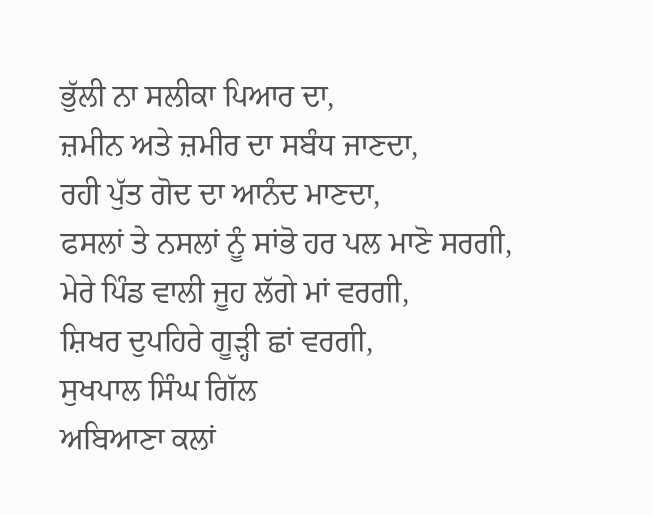ਭੁੱਲੀ ਨਾ ਸਲੀਕਾ ਪਿਆਰ ਦਾ,
ਜ਼ਮੀਨ ਅਤੇ ਜ਼ਮੀਰ ਦਾ ਸਬੰਧ ਜਾਣਦਾ,
ਰਹੀ ਪੁੱਤ ਗੋਦ ਦਾ ਆਨੰਦ ਮਾਣਦਾ,
ਫਸਲਾਂ ਤੇ ਨਸਲਾਂ ਨੂੰ ਸਾਂਭੋ ਹਰ ਪਲ ਮਾਣੋ ਸਰਗੀ,
ਮੇਰੇ ਪਿੰਡ ਵਾਲੀ ਜੂਹ ਲੱਗੇ ਮਾਂ ਵਰਗੀ,
ਸ਼ਿਖਰ ਦੁਪਹਿਰੇ ਗੂੜ੍ਹੀ ਛਾਂ ਵਰਗੀ,
ਸੁਖਪਾਲ ਸਿੰਘ ਗਿੱਲ
ਅਬਿਆਣਾ ਕਲਾਂ